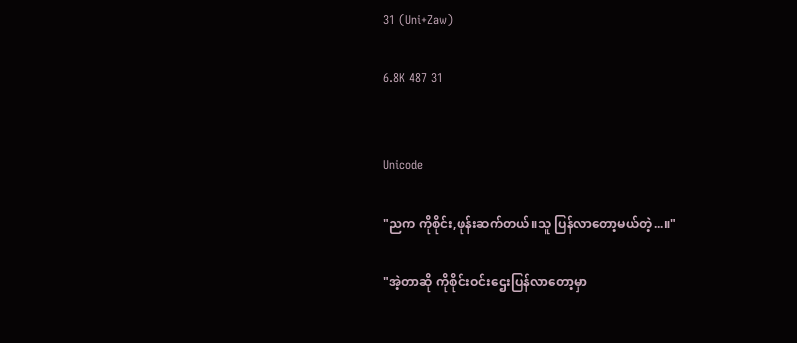31 (Uni+Zaw)

6.8K 487 31


Unicode

"ညက ကိုစိုင်း,ဖုန်းဆက်တယ်။သူ ပြန်လာတော့မယ်တဲ့...။"

"အဲ့တာဆို ကိုစိုင်းဝင်းဌေးပြန်လာတော့မှာ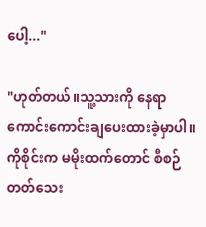ပေါ့..."

"ဟုတ်တယ်။သူ့သားကို နေရာကောင်းကောင်းချပေးထားခဲ့မှာပါ။ကိုစိုင်းက မမိုးထက်တောင် စီစဉ်တတ်သေး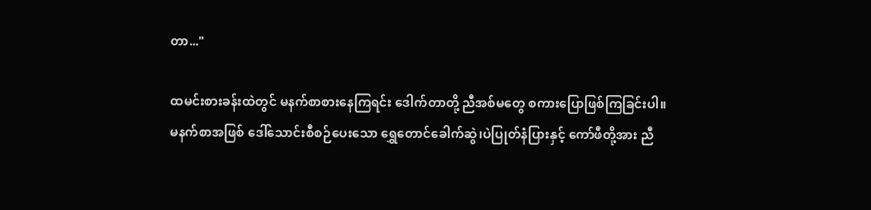တာ..."

ထမင်းစားခန်းထဲတွင် မနက်စာစားနေကြရင်း ဒေါက်တာတို့ ညီအစ်မတွေ စကားပြောဖြစ်ကြခြင်းပါ။
မနက်စာအဖြစ် ဒေါ်သောင်းစီစဉ်ပေးသော ရွှေတောင်ခေါက်ဆွဲ၊ပဲပြုတ်နံပြားနှင့် ကော်ဖီတို့အား ညီ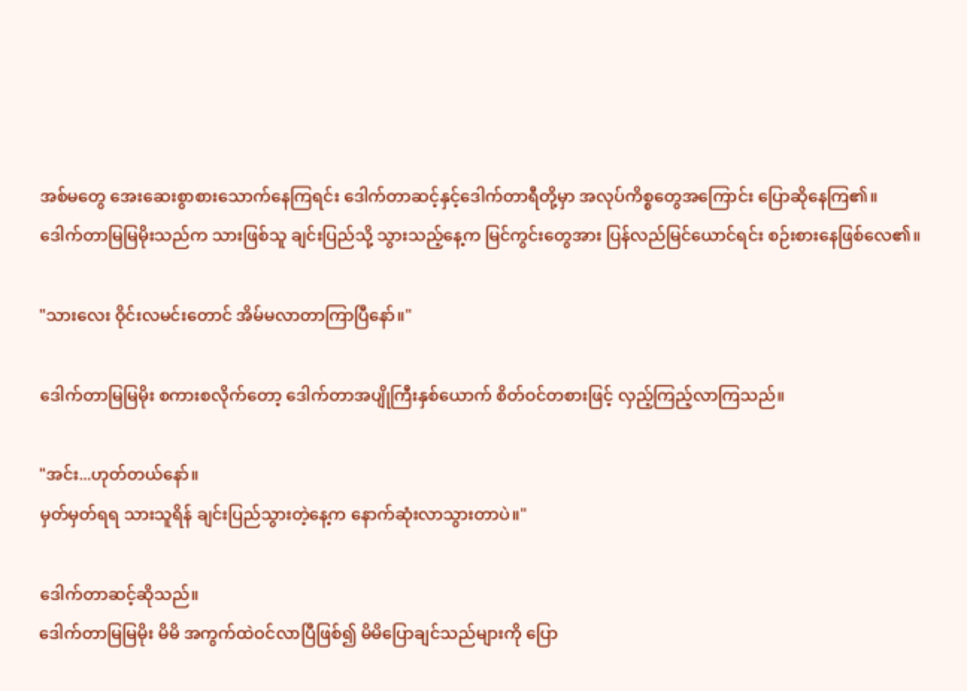အစ်မတွေ အေးဆေးစွာစားသောက်နေကြရင်း ဒေါက်တာဆင့်နှင့်ဒေါက်တာရီတို့မှာ အလုပ်ကိစ္စတွေအကြောင်း ပြောဆိုနေကြ၏။
ဒေါက်တာမြမြမိုးသည်က သားဖြစ်သူ ချင်းပြည်သို့ သွားသည့်နေ့က မြင်ကွင်းတွေအား ပြန်လည်မြင်ယောင်ရင်း စဉ်းစားနေဖြစ်လေ၏။

"သားလေး ဝိုင်းလမင်းတောင် အိမ်မလာတာကြာပြီနော်။"

ဒေါက်တာမြမြမိုး စကားစလိုက်တော့ ဒေါက်တာအပျိုကြီးနှစ်ယောက် စိတ်ဝင်တစားဖြင့် လှည့်ကြည့်လာကြသည်။

"အင်း...ဟုတ်တယ်နော်။
မှတ်မှတ်ရရ သားသူရိန် ချင်းပြည်သွားတဲ့နေ့က နောက်ဆုံးလာသွားတာပဲ။"

ဒေါက်တာဆင့်ဆိုသည်။
ဒေါက်တာမြမြမိုး မိမိ အကွက်ထဲဝင်လာပြီဖြစ်၍ မိမိပြောချင်သည်များကို ပြော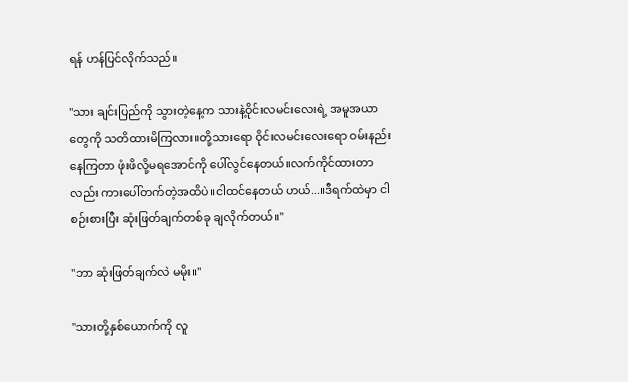ရန် ဟန်ပြင်လိုက်သည်။

"သား ချင်းပြည်ကို သွားတဲ့နေ့က သားနဲ့ဝိုင်းလမင်းလေးရဲ့ အမူအယာတွေကို သတိထားမိကြလား။တို့သားရော ဝိုင်းလမင်းလေးရော ဝမ်းနည်းနေကြတာ ဖုံးဖိလို့မရအောင်ကို ပေါ်လွင်နေတယ်။လက်ကိုင်ထားတာလည်း ကားပေါ်တက်တဲ့အထိပဲ။ငါထင်နေတယ် ဟယ်...။ဒီရက်ထဲမှာ ငါစဉ်းစားပြီး ဆုံးဖြတ်ချက်တစ်ခု ချလိုက်တယ်။"

"ဘာ ဆုံးဖြတ်ချက်လဲ မမိုး။"

"သားတို့နှစ်ယောက်ကို လူ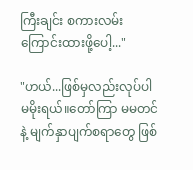ကြီးချင်း စကားလမ်းကြောင်းထားဖို့ပေါ့..."

"ဟယ်...ဖြစ်မှလည်းလုပ်ပါ မမိုးရယ်။တော်ကြာ မမတင်နဲ့ မျက်နှာပျက်စရာတွေ ဖြစ်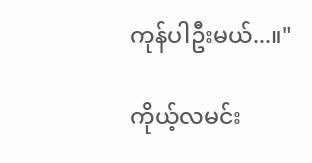ကုန်ပါဦးမယ်...။"

ကိုယ့်လမင်း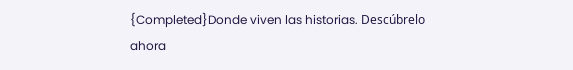{Completed}Donde viven las historias. Descúbrelo ahora